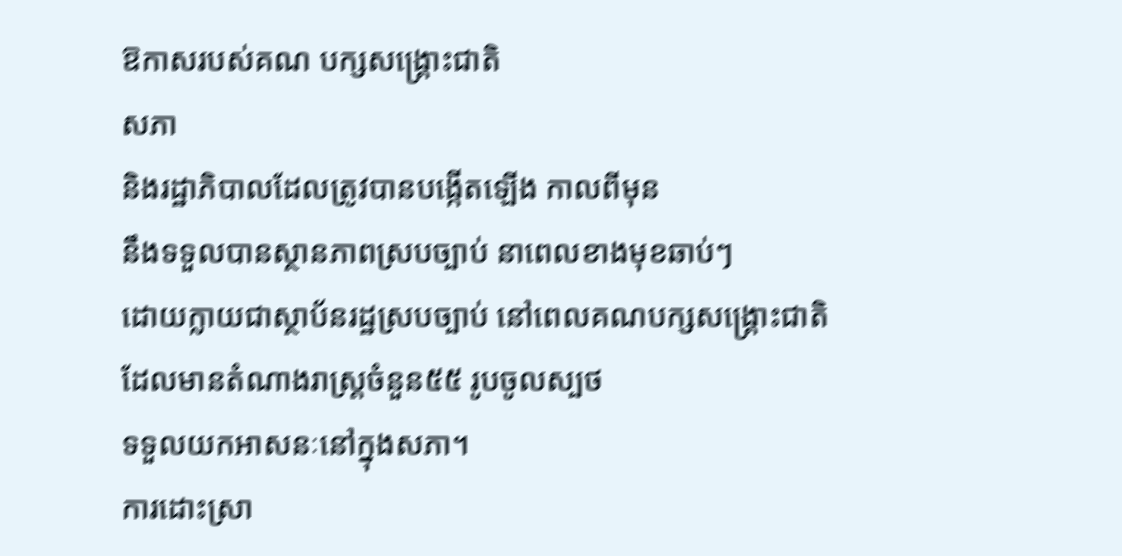ឱកាសរបស់គណ បក្សសង្គ្រោះជាតិ
សភា
និងរដ្ឋាភិបាលដែលត្រូវបានបង្កើតឡើង កាលពីមុន
នឹងទទួលបានស្ថានភាពស្របច្បាប់ នាពេលខាងមុខឆាប់ៗ
ដោយក្លាយជាស្ថាប័នរដ្ឋស្របច្បាប់ នៅពេលគណបក្សសង្គ្រោះជាតិ
ដែលមានតំណាងរាស្រ្តចំនួន៥៥ រូបចូលស្បថ
ទទួលយកអាសនៈនៅក្នុងសភា។
ការដោះស្រា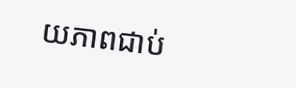យភាពជាប់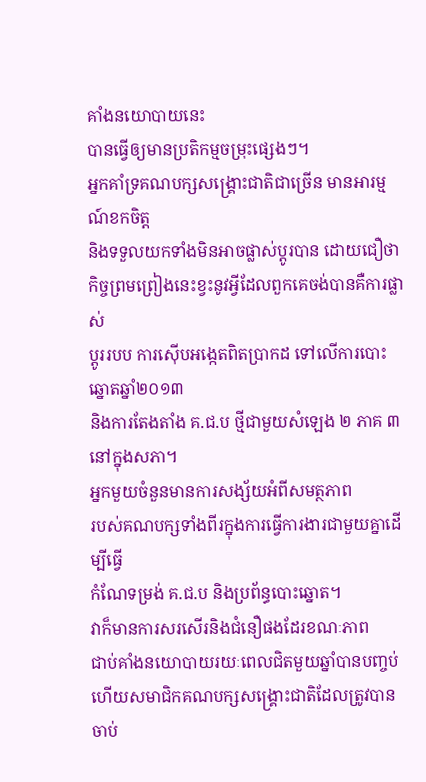គាំងនយោបាយនេះ
បានធ្វើឲ្យមានប្រតិកម្មចម្រុះផ្សេងៗ។
អ្នកគាំទ្រគណបក្សសង្គ្រោះជាតិជាច្រើន មានអារម្មណ៍ខកចិត្ត
និងទទួលយកទាំងមិនអាចផ្លាស់ប្តូរបាន ដោយជឿថា
កិច្ចព្រមព្រៀងនេះខ្វះនូវអ្វីដែលពួកគេចង់បានគឺការផ្លាស់
ប្តូររបប ការស៊ើបអង្កេតពិតប្រាកដ ទៅលើការបោះឆ្នោតឆ្នាំ២០១៣
និងការតែងតាំង គ.ជ.ប ថ្មីជាមួយសំឡេង ២ ភាគ ៣ នៅក្នុងសភា។
អ្នកមួយចំនួនមានការសង្ស័យអំពីសមត្ថភាព
របស់គណបក្សទាំងពីរក្នុងការធ្វើការងារជាមួយគ្នាដើម្បីធ្វើ
កំណែទម្រង់ គ.ជ.ប និងប្រព័ន្ធបោះឆ្នោត។
វាក៏មានការសរសើរនិងជំនឿផងដែរខណៈភាព
ជាប់គាំងនយោបាយរយៈពេលជិតមួយឆ្នាំបានបញ្ចប់
ហើយសមាជិកគណបក្សសង្គ្រោះជាតិដែលត្រូវបានចាប់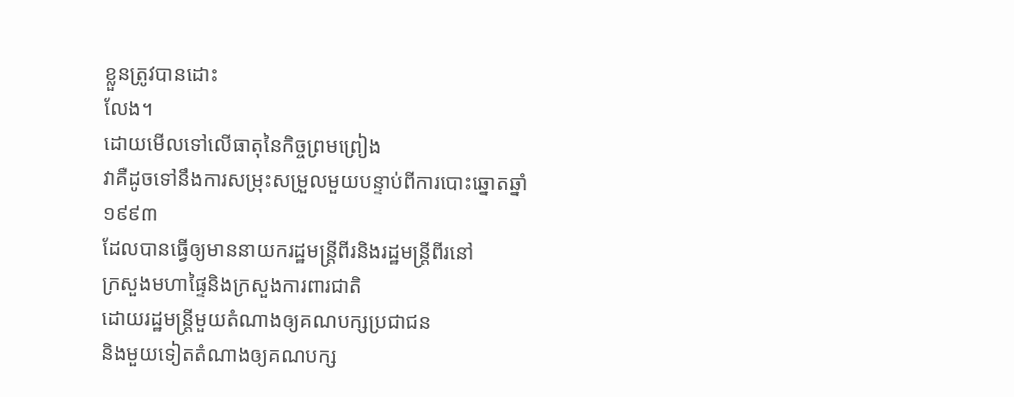ខ្លួនត្រូវបានដោះ
លែង។
ដោយមើលទៅលើធាតុនៃកិច្ចព្រមព្រៀង
វាគឺដូចទៅនឹងការសម្រុះសម្រួលមួយបន្ទាប់ពីការបោះឆ្នោតឆ្នាំ
១៩៩៣
ដែលបានធ្វើឲ្យមាននាយករដ្ឋមន្រ្តីពីរនិងរដ្ឋមន្រ្តីពីរនៅ
ក្រសួងមហាផ្ទៃនិងក្រសួងការពារជាតិ
ដោយរដ្ឋមន្រ្តីមួយតំណាងឲ្យគណបក្សប្រជាជន
និងមួយទៀតតំណាងឲ្យគណបក្ស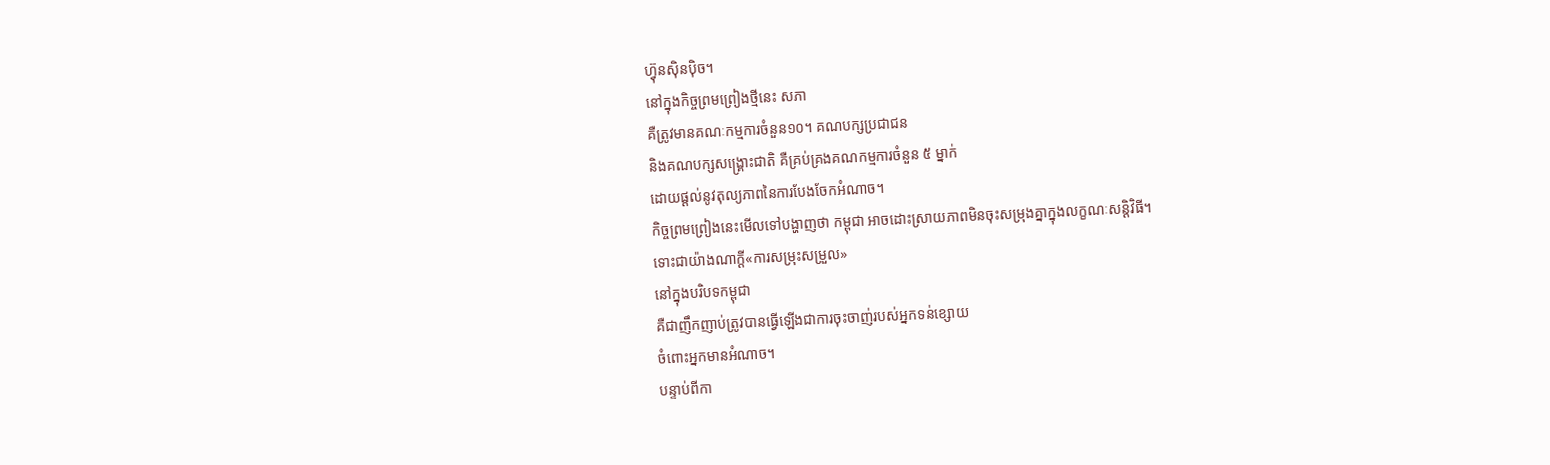ហ៊្វុនស៊ិនប៉ិច។
នៅក្នុងកិច្ចព្រមព្រៀងថ្មីនេះ សភា
គឺត្រូវមានគណៈកម្មការចំនួន១០។ គណបក្សប្រជាជន
និងគណបក្សសង្គ្រោះជាតិ គឺគ្រប់គ្រងគណកម្មការចំនួន ៥ ម្នាក់
ដោយផ្តល់នូវតុល្យភាពនៃការបែងចែកអំណាច។
កិច្ចព្រមព្រៀងនេះមើលទៅបង្ហាញថា កម្ពុជា អាចដោះស្រាយភាពមិនចុះសម្រុងគ្នាក្នុងលក្ខណៈសន្តិវិធី។
ទោះជាយ៉ាងណាក្តី«ការសម្រុះសម្រួល»
នៅក្នុងបរិបទកម្ពុជា
គឺជាញឹកញាប់ត្រូវបានធ្វើឡើងជាការចុះចាញ់របស់អ្នកទន់ខ្សោយ
ចំពោះអ្នកមានអំណាច។
បន្ទាប់ពីកា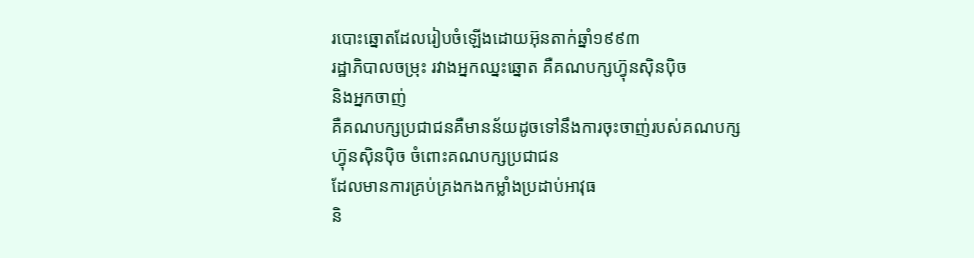របោះឆ្នោតដែលរៀបចំឡើងដោយអ៊ុនតាក់ឆ្នាំ១៩៩៣
រដ្ឋាភិបាលចម្រុះ រវាងអ្នកឈ្នះឆ្នោត គឺគណបក្សហ៊្វុនស៊ិនប៉ិច
និងអ្នកចាញ់
គឺគណបក្សប្រជាជនគឺមានន័យដូចទៅនឹងការចុះចាញ់របស់គណបក្ស
ហ៊្វុនស៊ិនប៉ិច ចំពោះគណបក្សប្រជាជន
ដែលមានការគ្រប់គ្រងកងកម្លាំងប្រដាប់អាវុធ
និ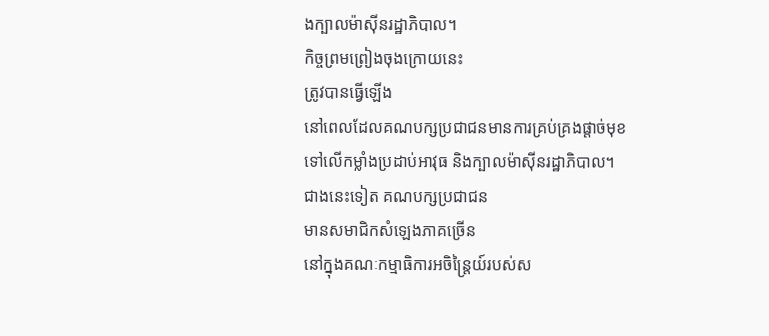ងក្បាលម៉ាស៊ីនរដ្ឋាភិបាល។
កិច្ចព្រមព្រៀងចុងក្រោយនេះ
ត្រូវបានធ្វើឡើង
នៅពេលដែលគណបក្សប្រជាជនមានការគ្រប់គ្រងផ្តាច់មុខ
ទៅលើកម្លាំងប្រដាប់អាវុធ និងក្បាលម៉ាស៊ីនរដ្ឋាភិបាល។
ជាងនេះទៀត គណបក្សប្រជាជន
មានសមាជិកសំឡេងភាគច្រើន
នៅក្នុងគណៈកម្មាធិការអចិន្រៃ្តយ៍របស់ស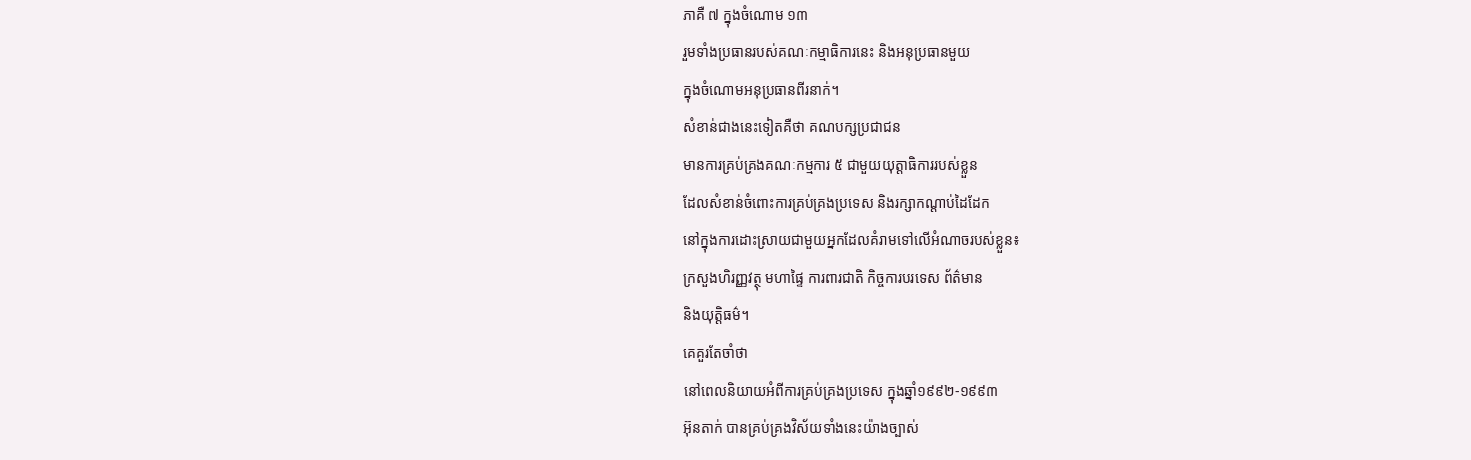ភាគឺ ៧ ក្នុងចំណោម ១៣
រួមទាំងប្រធានរបស់គណៈកម្មាធិការនេះ និងអនុប្រធានមួយ
ក្នុងចំណោមអនុប្រធានពីរនាក់។
សំខាន់ជាងនេះទៀតគឺថា គណបក្សប្រជាជន
មានការគ្រប់គ្រងគណៈកម្មការ ៥ ជាមួយយុត្តាធិការរបស់ខ្លួន
ដែលសំខាន់ចំពោះការគ្រប់គ្រងប្រទេស និងរក្សាកណ្តាប់ដៃដែក
នៅក្នុងការដោះស្រាយជាមួយអ្នកដែលគំរាមទៅលើអំណាចរបស់ខ្លួន៖
ក្រសួងហិរញ្ញវត្ថុ មហាផ្ទៃ ការពារជាតិ កិច្ចការបរទេស ព័ត៌មាន
និងយុត្តិធម៌។
គេគួរតែចាំថា
នៅពេលនិយាយអំពីការគ្រប់គ្រងប្រទេស ក្នុងឆ្នាំ១៩៩២‑១៩៩៣
អ៊ុនតាក់ បានគ្រប់គ្រងវិស័យទាំងនេះយ៉ាងច្បាស់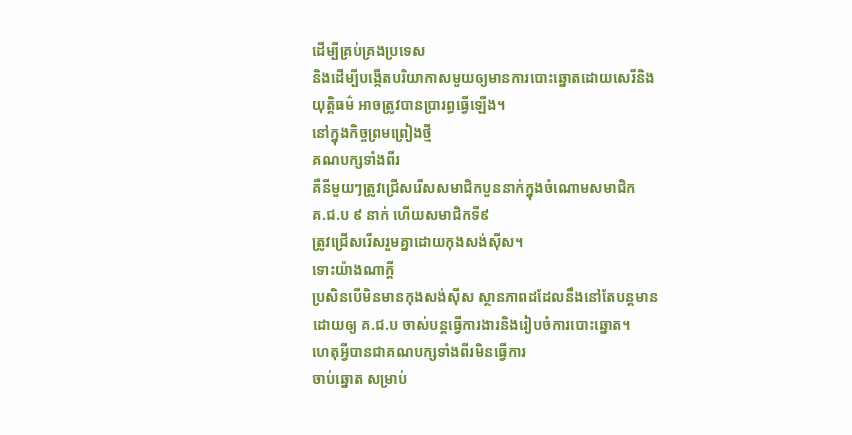ដើម្បីគ្រប់គ្រងប្រទេស
និងដើម្បីបង្កើតបរិយាកាសមួយឲ្យមានការបោះឆ្នោតដោយសេរីនិង
យុត្តិធម៌ អាចត្រូវបានប្រារព្ធធ្វើឡើង។
នៅក្នុងកិច្ចព្រមព្រៀងថ្មី
គណបក្សទាំងពីរ
គឺនីមួយៗត្រូវជ្រើសរើសសមាជិកបួននាក់ក្នុងចំណោមសមាជិក
គ.ជ.ប ៩ នាក់ ហើយសមាជិកទី៩
ត្រូវជ្រើសរើសរួមគ្នាដោយកុងសង់ស៊ីស។
ទោះយ៉ាងណាក្តី
ប្រសិនបើមិនមានកុងសង់ស៊ីស ស្ថានភាពដដែលនឹងនៅតែបន្តមាន
ដោយឲ្យ គ.ជ.ប ចាស់បន្តធ្វើការងារនិងរៀបចំការបោះឆ្នោត។
ហេតុអ្វីបានជាគណបក្សទាំងពីរមិនធ្វើការ
ចាប់ឆ្នោត សម្រាប់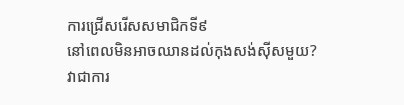ការជ្រើសរើសសមាជិកទី៩
នៅពេលមិនអាចឈានដល់កុងសង់ស៊ីសមួយ?
វាជាការ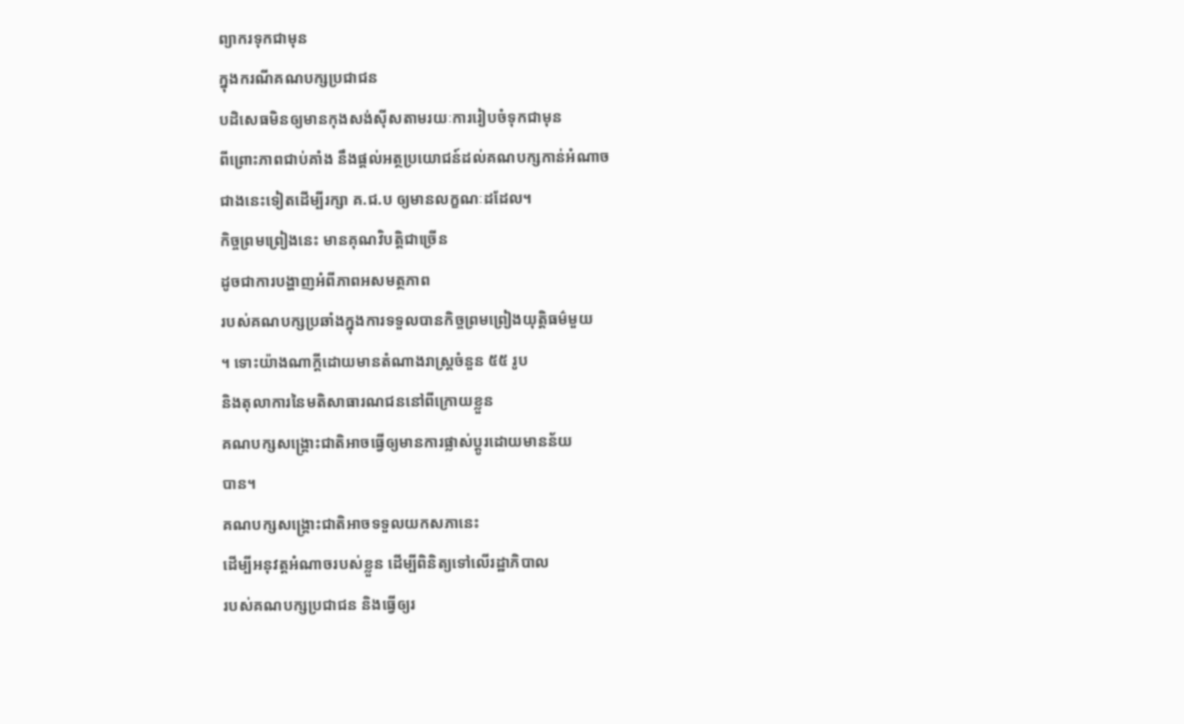ព្យាករទុកជាមុន
ក្នុងករណីគណបក្សប្រជាជន
បដិសេធមិនឲ្យមានកុងសង់ស៊ីសតាមរយៈការរៀបចំទុកជាមុន
ពីព្រោះភាពជាប់គាំង នឹងផ្តល់អត្ថប្រយោជន៍ដល់គណបក្សកាន់អំណាច
ជាងនេះទៀតដើម្បីរក្សា គ.ជ.ប ឲ្យមានលក្ខណៈដដែល។
កិច្ចព្រមព្រៀងនេះ មានគុណវិបត្តិជាច្រើន
ដូចជាការបង្ហាញអំពីភាពអសមត្ថភាព
របស់គណបក្សប្រឆាំងក្នុងការទទួលបានកិច្ចព្រមព្រៀងយុត្តិធម៌មួយ
។ ទោះយ៉ាងណាក្តីដោយមានតំណាងរាស្រ្តចំនួន ៥៥ រូប
និងតុលាការនៃមតិសាធារណជននៅពីក្រោយខ្លួន
គណបក្សសង្គ្រោះជាតិអាចធ្វើឲ្យមានការផ្លាស់ប្តូរដោយមានន័យ
បាន។
គណបក្សសង្គ្រោះជាតិអាចទទួលយកសភានេះ
ដើម្បីអនុវត្តអំណាចរបស់ខ្លួន ដើម្បីពិនិត្យទៅលើរដ្ឋាភិបាល
របស់គណបក្សប្រជាជន និងធ្វើឲ្យរ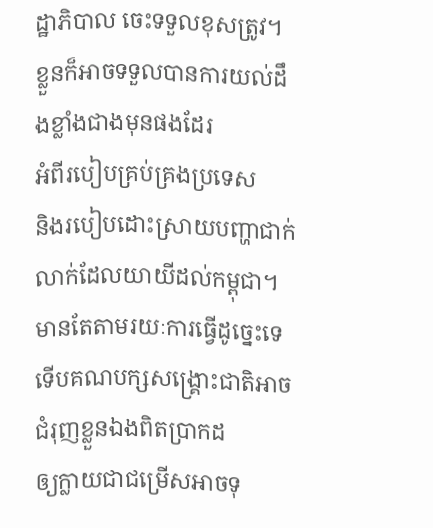ដ្ឋាភិបាល ចេះទទួលខុសត្រូវ។
ខ្លួនក៏អាចទទួលបានការយល់ដឹងខ្លាំងជាងមុនផងដែរ
អំពីរបៀបគ្រប់គ្រងប្រទេស
និងរបៀបដោះស្រាយបញ្ហាជាក់លាក់ដែលយាយីដល់កម្ពុជា។
មានតែតាមរយៈការធ្វើដូច្នេះទេ
ទើបគណបក្សសង្គ្រោះជាតិអាចជំរុញខ្លួនឯងពិតប្រាកដ
ឲ្យក្លាយជាជម្រើសអាចទុ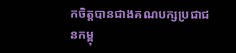កចិត្តបានជាងគណបក្សប្រជាជនកម្ពុ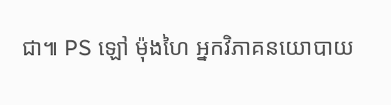ជា៕ PS ឡៅ ម៉ុងហៃ អ្នកវិភាគនយោបាយ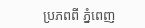ប្រភពពី ភ្នំពេញ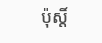ប៉ុស្តិ៍